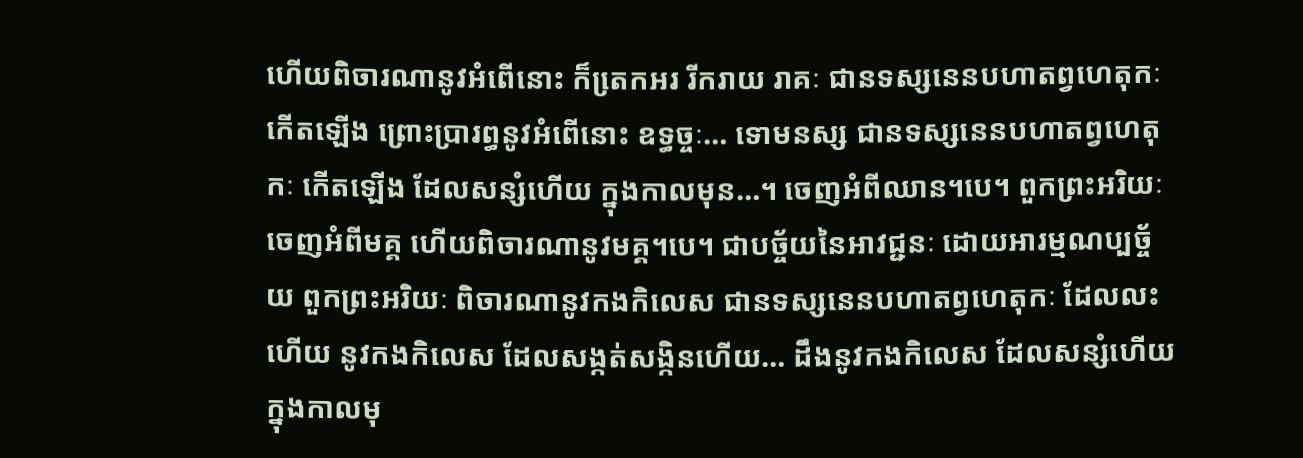ហើយពិចារណានូវអំពើនោះ ក៏តេ្រកអរ រីករាយ រាគៈ ជានទស្សនេនបហាតព្វហេតុកៈ កើតឡើង ព្រោះប្រារព្ធនូវអំពើនោះ ឧទ្ធច្ចៈ… ទោមនស្ស ជានទស្សនេនបហាតព្វហេតុកៈ កើតឡើង ដែលសន្សំហើយ ក្នុងកាលមុន…។ ចេញអំពីឈាន។បេ។ ពួកព្រះអរិយៈ ចេញអំពីមគ្គ ហើយពិចារណានូវមគ្គ។បេ។ ជាបច្ច័យនៃអាវជ្ជនៈ ដោយអារម្មណប្បច្ច័យ ពួកព្រះអរិយៈ ពិចារណានូវកងកិលេស ជានទស្សនេនបហាតព្វហេតុកៈ ដែលលះហើយ នូវកងកិលេស ដែលសង្កត់សង្កិនហើយ… ដឹងនូវកងកិលេស ដែលសន្សំហើយ ក្នុងកាលមុ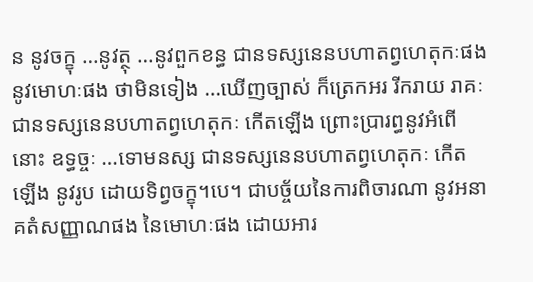ន នូវចក្ខុ …នូវត្ថុ …នូវពួកខន្ធ ជានទស្សនេនបហាតព្វហេតុកៈផង នូវមោហៈផង ថាមិនទៀង …ឃើញច្បាស់ ក៏ត្រេកអរ រីករាយ រាគៈ ជានទស្សនេនបហាតព្វហេតុកៈ កើតឡើង ព្រោះប្រារព្ធនូវអំពើនោះ ឧទ្ធច្ចៈ …ទោមនស្ស ជានទស្សនេនបហាតព្វហេតុកៈ កើតឡើង នូវរូប ដោយទិព្វចក្ខុ។បេ។ ជាបច្ច័យនៃការពិចារណា នូវអនាគតំសញ្ញាណផង នៃមោហៈផង ដោយអារ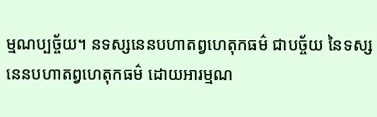ម្មណប្បច្ច័យ។ នទស្សនេនបហាតព្វហេតុកធម៌ ជាបច្ច័យ នៃទស្សនេនបហាតព្វហេតុកធម៌ ដោយអារម្មណ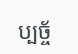ប្បច្ច័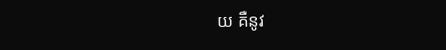យ គឺនូវ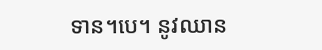ទាន។បេ។ នូវឈាន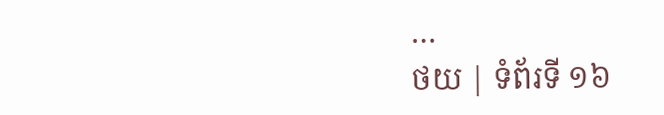…
ថយ | ទំព័រទី ១៦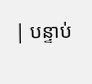| បន្ទាប់